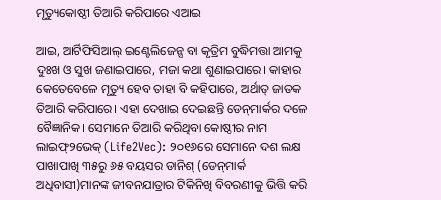ମୃତ୍ୟୁକୋଷ୍ଠୀ ତିଆରି କରିପାରେ ଏଆଇ

ଆଇ, ଆର୍ଟିଫିସିଆଲ୍‌ ଇଣ୍ଟେଲିଜେନ୍ସ ବା କୃତ୍ରିମ ବୁଦ୍ଧିମତ୍ତା ଆମକୁ ଦୁଃଖ ଓ ସୁଖ ଜଣାଇପାରେ, ମଜା କଥା ଶୁଣାଇପାରେ। କାହାର କେତେବେଳେ ମୃତ୍ୟୁ ହେବ ତାହା ବି କହିପାରେ, ଅର୍ଥାତ୍‌ ଜାତକ ତିଆରି କରିପାରେ। ଏହା ଦେଖାଇ ଦେଇଛନ୍ତି ଡେନ୍‌ମାର୍କର ଦଳେ ବୈଜ୍ଞାନିକ। ସେମାନେ ତିଆରି କରିଥିବା କୋଷ୍ଠୀର ନାମ ଲାଇଫ୍‌୨ଭେକ୍‌ (Life2Vec): ୨୦୧୬ରେ ସେମାନେ ଦଶ ଲକ୍ଷ ପାଖାପାଖି ୩୫ରୁ ୬୫ ବୟସର ଡାନିଶ୍‌ (ଡେନ୍‌ମାର୍କ ଅଧିବାସୀ)ମାନଙ୍କ ଜୀବନଯାତ୍ରାର ଟିକିନିଖି ବିବରଣୀକୁ ଭିତ୍ତି କରି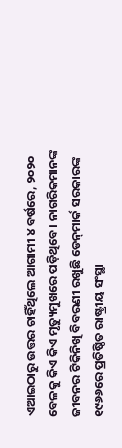ଏଆଇଠାରୁ ଉତ୍ତର ଚାହିଁଥିଲେ ଆଗାମୀ ୪ ବର୍ଷରେ, ୨୦୨୦ ବେଳକୁ କିଏ କିଏ ମୃତ୍ୟୁମୁଖରେ ପଡ଼ିଥିବେ। ନାଗରିକମାନଙ୍କ ଜୀବନର ଟିକିନିଖି ବିବରଣୀ ରଖୁଛି ଡେନ୍‌ମାର୍କ ସରକାରଙ୍କ ୧୯୬୬ରେ ପ୍ରତିଷ୍ଠିତ ରାଷ୍ଟ୍ରୀୟ ସଂସ୍ଥା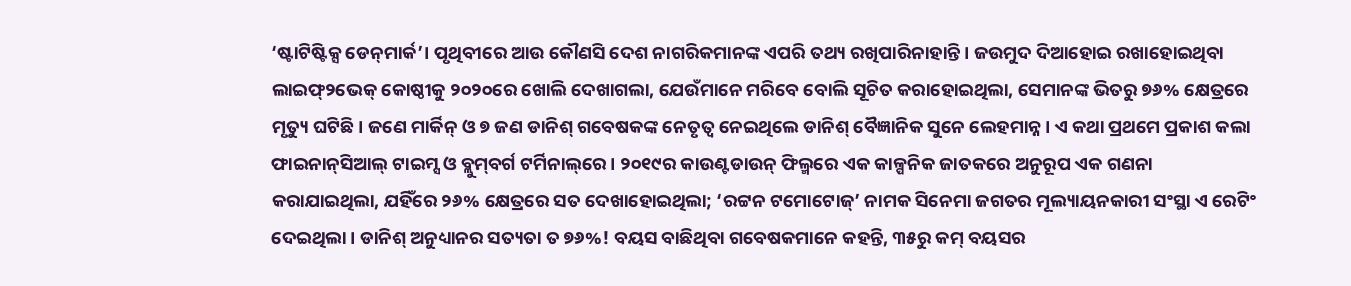‘ଷ୍ଟାଟିଷ୍ଟିକ୍ସ ଡେନ୍‌ମାର୍କ’। ପୃଥିବୀରେ ଆଉ କୌଣସି ଦେଶ ନାଗରିକମାନଙ୍କ ଏପରି ତଥ୍ୟ ରଖିପାରିନାହାନ୍ତି। ଜଉମୁଦ ଦିଆହୋଇ ରଖାହୋଇଥିବା ଲାଇଫ୍‌୨ଭେକ୍‌ କୋଷ୍ଠୀକୁ ୨୦୨୦ରେ ଖୋଲି ଦେଖାଗଲା, ଯେଉଁମାନେ ମରିବେ ବୋଲି ସୂଚିତ କରାହୋଇଥିଲା, ସେମାନଙ୍କ ଭିତରୁ ୭୬% କ୍ଷେତ୍ରରେ ମୃତ୍ୟୁ ଘଟିଛି। ଜଣେ ମାର୍କିନ୍‌ ଓ ୭ ଜଣ ଡାନିଶ୍‌ ଗବେଷକଙ୍କ ନେତୃତ୍ୱ ନେଇଥିଲେ ଡାନିଶ୍‌ ବୈଜ୍ଞାନିକ ସୁନେ ଲେହମାନ୍ନ। ଏ କଥା ପ୍ରଥମେ ପ୍ରକାଶ କଲା ଫାଇନାନ୍‌ସିଆଲ୍‌ ଟାଇମ୍ସ ଓ ବ୍ଲୁମ୍‌ବର୍ଗ ଟର୍ମିନାଲ୍‌ରେ। ୨୦୧୯ର କାଉଣ୍ଟଡାଉନ୍‌ ଫିଲ୍ମରେ ଏକ କାଳ୍ପନିକ ଜାତକରେ ଅନୁରୂପ ଏକ ଗଣନା କରାଯାଇଥିଲା, ଯହିଁରେ ୨୬% କ୍ଷେତ୍ରରେ ସତ ଦେଖାହୋଇଥିଲା; ‘ରଟ୍ଟନ ଟମୋଟୋଜ୍‌’ ନାମକ ସିନେମା ଜଗତର ମୂଲ୍ୟାୟନକାରୀ ସଂସ୍ଥା ଏ ରେଟିଂ ଦେଇଥିଲା। ଡାନିଶ୍‌ ଅନୁଧ୍ୟାନର ସତ୍ୟତା ତ ୭୬%! ବୟସ ବାଛିଥିବା ଗବେଷକମାନେ କହନ୍ତି, ୩୫ରୁ କମ୍‌ ବୟସର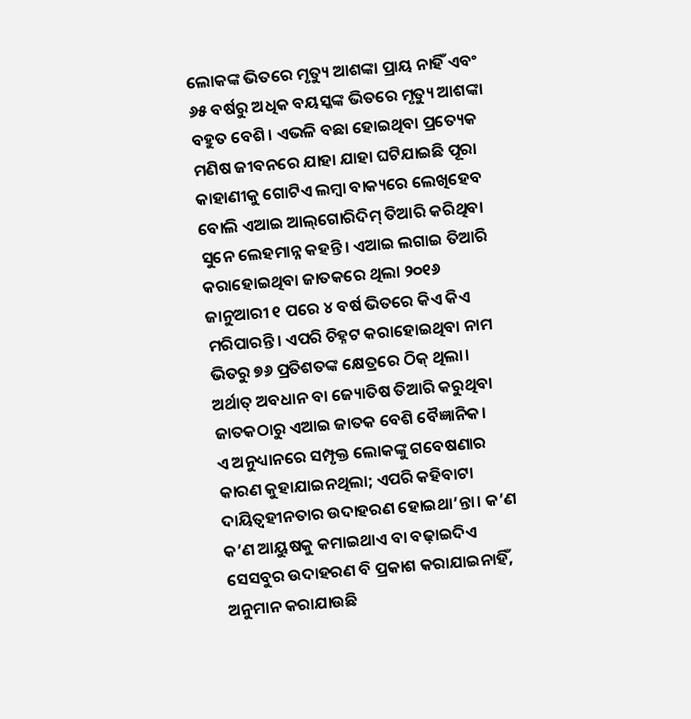ଲୋକଙ୍କ ଭିତରେ ମୃତ୍ୟୁ ଆଶଙ୍କା ପ୍ରାୟ ନାହିଁ ଏବଂ ୬୫ ବର୍ଷରୁ ଅଧିକ ବୟସ୍କଙ୍କ ଭିତରେ ମୃତ୍ୟୁ ଆଶଙ୍କା ବହୁତ ବେଶି। ଏଭଳି ବଛା ହୋଇଥିବା ପ୍ରତ୍ୟେକ ମଣିଷ ଜୀବନରେ ଯାହା ଯାହା ଘଟିଯାଇଛି ପୂରା କାହାଣୀକୁ ଗୋଟିଏ ଲମ୍ବା ବାକ୍ୟରେ ଲେଖିହେବ ବୋଲି ଏଆଇ ଆଲ୍‌ଗୋରିଦିମ୍‌ ତିଆରି କରିଥିବା ସୁନେ ଲେହମାନ୍ନ କହନ୍ତି। ଏଆଇ ଲଗାଇ ତିଆରି କରାହୋଇଥିବା ଜାତକରେ ଥିଲା ୨୦୧୬ ଜାନୁଆରୀ ୧ ପରେ ୪ ବର୍ଷ ଭିତରେ କିଏ କିଏ ମରିପାରନ୍ତି। ଏପରି ଚିହ୍ନଟ କରାହୋଇଥିବା ନାମ ଭିତରୁ ୭୬ ପ୍ରତିଶତଙ୍କ କ୍ଷେତ୍ରରେ ଠିକ୍‌ ଥିଲା। ଅର୍ଥାତ୍‌ ଅବଧାନ ବା ଜ୍ୟୋତିଷ ତିଆରି କରୁଥିବା ଜାତକଠାରୁ ଏଆଇ ଜାତକ ବେଶି ବୈଜ୍ଞାନିକ।
ଏ ଅନୁଧ୍ୟାନରେ ସମ୍ପୃକ୍ତ ଲୋକଙ୍କୁ ଗବେଷଣାର କାରଣ କୁହାଯାଇନଥିଲା; ଏପରି କହିବାଟା ଦାୟିତ୍ୱହୀନତାର ଉଦାହରଣ ହୋଇଥା’ନ୍ତା। କ’ଣ କ’ଣ ଆୟୁଷକୁ କମାଇଥାଏ ବା ବଢ଼ାଇଦିଏ ସେସବୁର ଉଦାହରଣ ବି ପ୍ରକାଶ କରାଯାଇନାହିଁ, ଅନୁମାନ କରାଯାଉଛି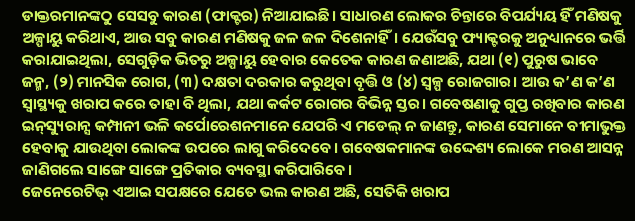ଡାକ୍ତରମାନଙ୍କଠୁ ସେସବୁ କାରଣ (ଫାକ୍ଟର) ନିଆଯାଇଛି। ସାଧାରଣ ଲୋକର ଚିନ୍ତାରେ ବିପର୍ଯ୍ୟୟ ହିଁ ମଣିଷକୁ ଅଳ୍ପାୟୁ କରିଥାଏ, ଆଉ ସବୁ କାରଣ ମଣିଷକୁ ଜଳ ଜଳ ଦିଶେନାହିଁ। ଯେଉଁସବୁ ଫ୍ୟାକ୍ଟରକୁ ଅନୁଧ୍ୟାନରେ ଭର୍ତ୍ତି କରାଯାଇଥିଲା, ସେଗୁଡ଼ିକ ଭିତରୁ ଅଳ୍ପାୟୁ ହେବାର କେତେକ କାରଣ ଜଣାଅଛି, ଯଥା (୧) ପୁରୁଷ ଭାବେ ଜନ୍ମ, (୨) ମାନସିକ ରୋଗ, (୩) ଦକ୍ଷତା ଦରକାର କରୁଥିବା ବୃତ୍ତି ଓ (୪) ସ୍ବଳ୍ପ ରୋଜଗାର। ଆଉ କ’ଣ କ’ଣ ସ୍ବାସ୍ଥ୍ୟକୁ ଖରାପ କରେ ତାହା ବି ଥିଲା, ଯଥା କର୍କଟ ରୋଗର ବିଭିନ୍ନ ସ୍ତର। ଗବେଷଣାକୁ ଗୁପ୍ତ ରଖିବାର କାରଣ ଇନ୍‌ସ୍ୟୁରାନ୍ସ କମ୍ପାନୀ ଭଳି କର୍ପୋରେଶନମାନେ ଯେପରି ଏ ମଡେଲ୍‌ ନ ଜାଣନ୍ତୁ, କାରଣ ସେମାନେ ବୀମାଭୁକ୍ତ ହେବାକୁ ଯାଉଥିବା ଲୋକଙ୍କ ଉପରେ ଲାଗୁ କରିଦେବେ। ଗବେଷକମାନଙ୍କ ଉଦ୍ଦେଶ୍ୟ ଲୋକେ ମରଣ ଆସନ୍ନ ଜାଣିଗଲେ ସାଙ୍ଗେ ସାଙ୍ଗେ ପ୍ରତିକାର ବ୍ୟବସ୍ଥା କରିପାରିବେ।
ଜେନେରେଟିଭ୍‌ ଏଆଇ ସପକ୍ଷରେ ଯେତେ ଭଲ କାରଣ ଅଛି, ସେତିକି ଖରାପ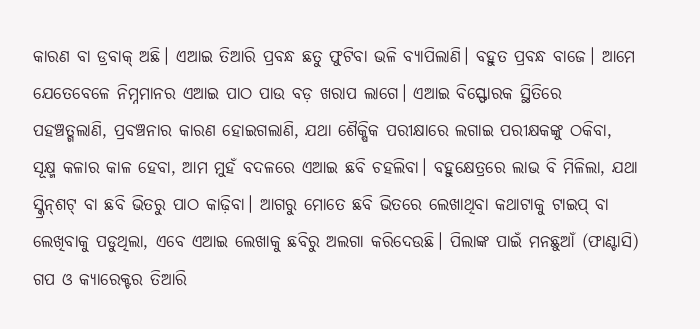କାରଣ ବା ଡ୍ରବାକ୍‌ ଅଛି। ଏଆଇ ତିଆରି ପ୍ରବନ୍ଧ ଛତୁ ଫୁଟିବା ଭଳି ବ୍ୟାପିଲାଣି। ବହୁତ ପ୍ରବନ୍ଧ ବାଜେ। ଆମେ ଯେତେବେଳେ ନିମ୍ନମାନର ଏଆଇ ପାଠ ପାଉ ବଡ଼ ଖରାପ ଲାଗେ। ଏଆଇ ବିସ୍ଫୋରକ ସ୍ଥିତିରେ ପହଞ୍ଚତ୍ଗଲାଣି, ପ୍ରବଞ୍ଚନାର କାରଣ ହୋଇଗଲାଣି, ଯଥା ଶୈକ୍ଷିକ ପରୀକ୍ଷାରେ ଲଗାଇ ପରୀକ୍ଷକଙ୍କୁ ଠକିବା, ସୂକ୍ଷ୍ମ କଳାର କାଳ ହେବା, ଆମ ମୁହଁ ବଦଳରେ ଏଆଇ ଛବି ଚହଲିବା। ବହୁକ୍ଷେତ୍ରରେ ଲାଭ ବି ମିଳିଲା, ଯଥା ସ୍କ୍ରିନ୍‌ଶଟ୍‌ ବା ଛବି ଭିତରୁ ପାଠ କାଢ଼ିବା। ଆଗରୁ ମୋତେ ଛବି ଭିତରେ ଲେଖାଥିବା କଥାଟାକୁ ଟାଇପ୍‌ ବା ଲେଖିବାକୁ ପଡୁଥିଲା, ଏବେ ଏଆଇ ଲେଖାକୁ ଛବିରୁ ଅଲଗା କରିଦେଉଛି। ପିଲାଙ୍କ ପାଇଁ ମନଛୁଆଁ (ଫାଣ୍ଟାସି) ଗପ ଓ କ୍ୟାରେକ୍ଟର ତିଆରି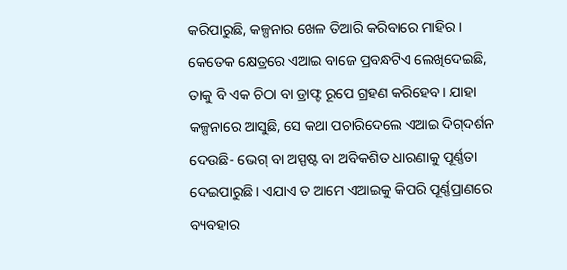କରିପାରୁଛି, କଳ୍ପନାର ଖେଳ ତିଆରି କରିବାରେ ମାହିର। କେତେକ କ୍ଷେତ୍ରରେ ଏଆଇ ବାଜେ ପ୍ରବନ୍ଧଟିଏ ଲେଖିଦେଇଛି, ତାକୁ ବି ଏକ ଚିଠା ବା ଡ୍ରାଫ୍ଟ ରୂପେ ଗ୍ରହଣ କରିହେବ। ଯାହା କଳ୍ପନାରେ ଆସୁଛି, ସେ କଥା ପଚାରିଦେଲେ ଏଆଇ ଦିଗ୍‌ଦର୍ଶନ ଦେଉଛି- ଭେଗ୍‌ ବା ଅସ୍ପଷ୍ଟ ବା ଅବିକଶିତ ଧାରଣାକୁ ପୂର୍ଣ୍ଣତା ଦେଇପାରୁଛି। ଏଯାଏ ତ ଆମେ ଏଆଇକୁ କିପରି ପୂର୍ଣ୍ଣପ୍ରାଣରେ ବ୍ୟବହାର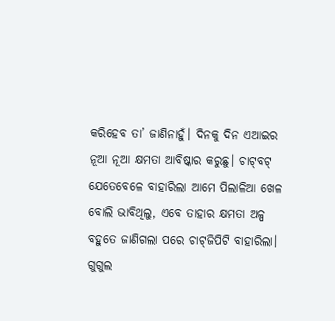କରିହେବ ତା’ ଜାଣିନାହୁଁ। ଦିନକୁ ଦିନ ଏଆଇର ନୂଆ ନୂଆ କ୍ଷମତା ଆବିଷ୍କାର କରୁଛୁ। ଚାଟ୍‌ବଟ୍‌ ଯେତେବେଳେ ବାହାରିଲା ଆମେ ପିଲାଳିଆ ଖେଳ ବୋଲି ଭାବିଥିଲୁ, ଏବେ ତାହାର କ୍ଷମତା ଅଳ୍ପ ବହୁତେ ଜାଣିଗଲା ପରେ ଚାଟ୍‌ଜିପିଟି ବାହାରିଲା। ଗୁଗୁଲ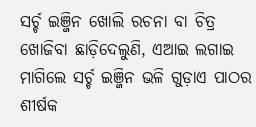ସର୍ଚ୍ଚ ଇଞ୍ଜିନ ଖୋଲି ରଚନା ବା ଚିତ୍ର ଖୋଜିବା ଛାଡ଼ିଦେଲୁଣି, ଏଆଇ ଲଗାଇ ମାଗିଲେ ସର୍ଚ୍ଚ ଇଞ୍ଜିନ ଭଳି ଗୁଡ଼ାଏ ପାଠର ଶୀର୍ଷକ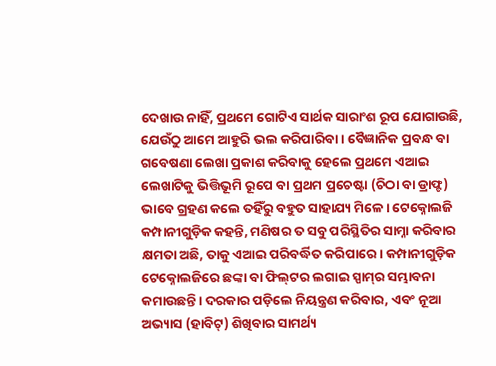ଦେଖାଉ ନାହିଁ, ପ୍ରଥମେ ଗୋଟିଏ ସାର୍ଥକ ସାରାଂଶ ରୂପ ଯୋଗାଉଛି, ଯେଉଁଠୁ ଆମେ ଆହୁରି ଭଲ କରିପାରିବା। ବୈଜ୍ଞାନିକ ପ୍ରବନ୍ଧ ବା ଗବେଷଣା ଲେଖା ପ୍ରକାଶ କରିବାକୁ ହେଲେ ପ୍ରଥମେ ଏଆଇ ଲେଖାଟିକୁ ଭିତ୍ତିଭୂମି ରୂପେ ବା ପ୍ରଥମ ପ୍ରଚେଷ୍ଟା (ଚିଠା ବା ଡ୍ରାଫ୍ଟ) ଭାବେ ଗ୍ରହଣ କଲେ ତହିଁରୁ ବହୁତ ସାହାଯ୍ୟ ମିଳେ। ଟେକ୍ନୋଲଜି କମ୍ପାନୀଗୁଡ଼ିକ କହନ୍ତି, ମଣିଷର ତ ସବୁ ପରିସ୍ଥିତିର ସାମ୍ନା କରିବାର କ୍ଷମତା ଅଛି, ତାକୁ ଏଆଇ ପରିବର୍ଦ୍ଧିତ କରିପାରେ। କମ୍ପାନୀଗୁଡ଼ିକ ଟେକ୍ନୋଲଜିରେ ଛଙ୍କା ବା ଫିଲ୍‌ଟର ଲଗାଇ ସ୍ପାମ୍‌ର ସମ୍ଭାବନା କମାଉଛନ୍ତି। ଦରକାର ପଡ଼ିଲେ ନିୟନ୍ତ୍ରଣ କରିବାର, ଏବଂ ନୂଆ ଅଭ୍ୟାସ (ହାବିଟ୍‌) ଶିଖିବାର ସାମର୍ଥ୍ୟ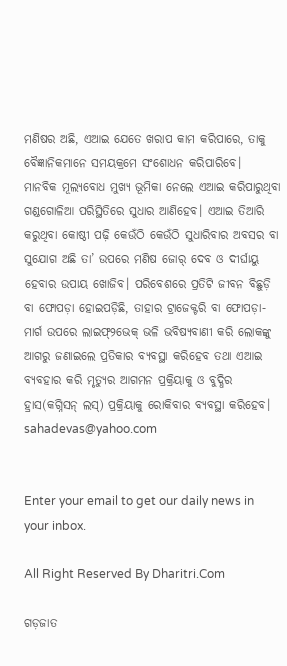ମଣିଷର ଅଛି, ଏଆଇ ଯେତେ ଖରାପ କାମ କରିପାରେ, ତାକୁ ବୈଜ୍ଞାନିକମାନେ ସମୟକ୍ରମେ ସଂଶୋଧନ କରିପାରିବେ।
ମାନବିକ ମୂଲ୍ୟବୋଧ ମୁଖ୍ୟ ଭୂମିକା ନେଲେ ଏଆଇ କରିପାରୁଥିବା ଗଣ୍ଡଗୋଳିଆ ପରିସ୍ଥିତିରେ ସୁଧାର ଆଣିହେବ। ଏଆଇ ତିଆରି କରୁଥିବା କୋଷ୍ଠୀ ପଢ଼ି କେଉଁଠି କେଉଁଠି ସୁଧାରିବାର ଅବସର ବା ସୁଯୋଗ ଅଛି ତା’ ଉପରେ ମଣିଷ ଜୋର୍‌ ଦେବ ଓ ଦୀର୍ଘାୟୁ ହେବାର ଉପାୟ ଖୋଜିବ। ପରିବେଶରେ ପ୍ରତିଟି ଜୀବନ ବିଛୁଡ଼ି ବା ଫୋପଡ଼ା ହୋଇପଡ଼ିଛି, ତାହାର ଟ୍ରାଜେକ୍ଟରି ବା ଫୋପଡ଼ା-ମାର୍ଗ ଉପରେ ଲାଇଫ୍‌୨ଭେକ୍‌ ଭଳି ଭବିଷ୍ୟବାଣୀ କରି ଲୋକଙ୍କୁ ଆଗରୁ ଜଣାଇଲେ ପ୍ରତିକାର ବ୍ୟବସ୍ଥା କରିହେବ ତଥା ଏଆଇ ବ୍ୟବହାର କରି ମୃତ୍ୟୁର ଆଗମନ ପ୍ରକ୍ରିୟାକୁ ଓ ବୁଦ୍ଧିର ହ୍ରାସ(କଗ୍ନିସନ୍‌ ଲସ୍‌) ପ୍ରକ୍ରିୟାକୁ ରୋକିବାର ବ୍ୟବସ୍ଥା କରିହେବ।
sahadevas@yahoo.com


Enter your email to get our daily news in your inbox.

All Right Reserved By Dharitri.Com

ଗଡ଼ଜାତ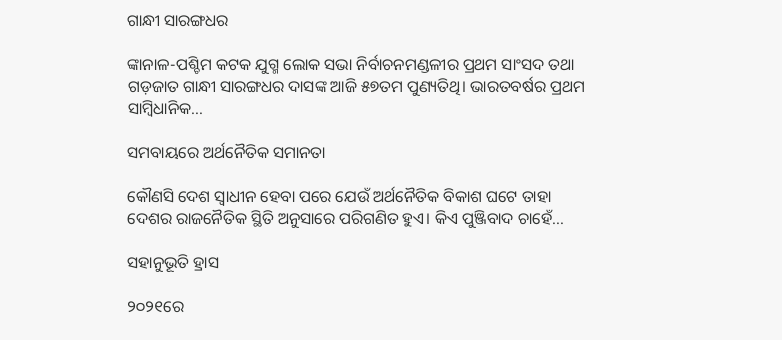ଗାନ୍ଧୀ ସାରଙ୍ଗଧର

ଙ୍କାନାଳ-ପଶ୍ଚିମ କଟକ ଯୁଗ୍ମ ଲୋକ ସଭା ନିର୍ବାଚନମଣ୍ଡଳୀର ପ୍ରଥମ ସାଂସଦ ତଥା ଗଡ଼ଜାତ ଗାନ୍ଧୀ ସାରଙ୍ଗଧର ଦାସଙ୍କ ଆଜି ୫୭ତମ ପୁଣ୍ୟତିଥି। ଭାରତବର୍ଷର ପ୍ରଥମ ସାମ୍ବିଧାନିକ...

ସମବାୟରେ ଅର୍ଥନୈତିକ ସମାନତା

କୌଣସି ଦେଶ ସ୍ବାଧୀନ ହେବା ପରେ ଯେଉଁ ଅର୍ଥନୈତିକ ବିକାଶ ଘଟେ ତାହା ଦେଶର ରାଜନୈତିକ ସ୍ଥିତି ଅନୁସାରେ ପରିଗଣିତ ହୁଏ। କିଏ ପୁଞ୍ଜିବାଦ ଚାହେଁ...

ସହାନୁଭୂତି ହ୍ରାସ

୨୦୨୧ରେ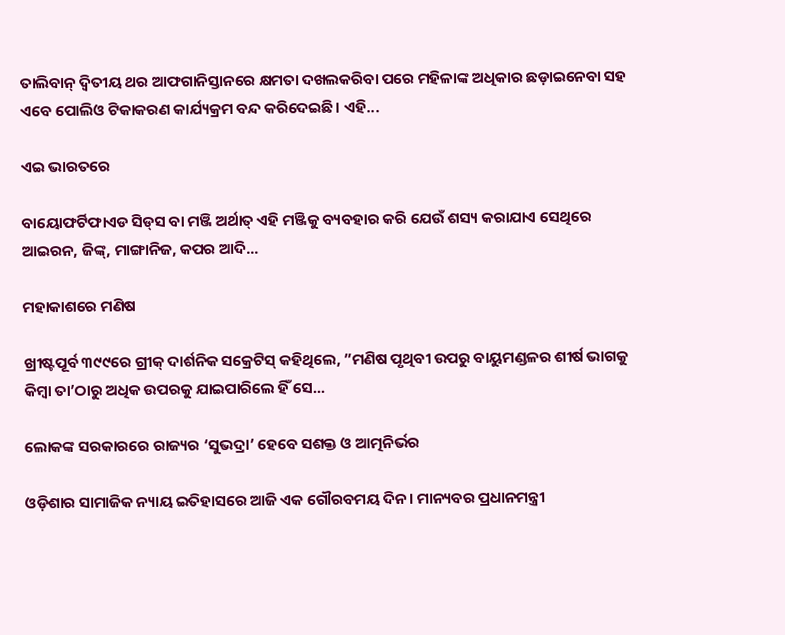ତାଲିବାନ୍‌ ଦ୍ୱିତୀୟ ଥର ଆଫଗାନିସ୍ତାନରେ କ୍ଷମତା ଦଖଲକରିବା ପରେ ମହିଳାଙ୍କ ଅଧିକାର ଛଡ଼ାଇନେବା ସହ ଏବେ ପୋଲିଓ ଟିକାକରଣ କାର୍ଯ୍ୟକ୍ରମ ବନ୍ଦ କରିଦେଇଛି। ଏହି...

ଏଇ ଭାରତରେ

ବାୟୋଫର୍ଟିଫାଏଡ ସିଡ୍‌ସ ବା ମଞ୍ଜି ଅର୍ଥାତ୍‌ ଏହି ମଞ୍ଜିକୁ ବ୍ୟବହାର କରି ଯେଉଁ ଶସ୍ୟ କରାଯାଏ ସେଥିରେ ଆଇରନ, ଜିଙ୍କ୍‌, ମାଙ୍ଗାନିଜ, କପର ଆଦି...

ମହାକାଶରେ ମଣିଷ

ଖ୍ରୀଷ୍ଟପୂର୍ବ ୩୯୯ରେ ଗ୍ରୀକ୍‌ ଦାର୍ଶନିକ ସକ୍ରେଟିସ୍‌ କହିଥିଲେ, ”ମଣିଷ ପୃଥିବୀ ଉପରୁ ବାୟୁମଣ୍ଡଳର ଶୀର୍ଷ ଭାଗକୁ କିମ୍ବା ତା’ଠାରୁ ଅଧିକ ଉପରକୁ ଯାଇପାରିଲେ ହିଁ ସେ...

ଲୋକଙ୍କ ସରକାରରେ ରାଜ୍ୟର ‘ସୁଭଦ୍ରା’ ହେବେ ସଶକ୍ତ ଓ ଆତ୍ମନିର୍ଭର

ଓଡ଼ିଶାର ସାମାଜିକ ନ୍ୟାୟ ଇତିହାସରେ ଆଜି ଏକ ଗୌରବମୟ ଦିନ। ମାନ୍ୟବର ପ୍ରଧାନମନ୍ତ୍ରୀ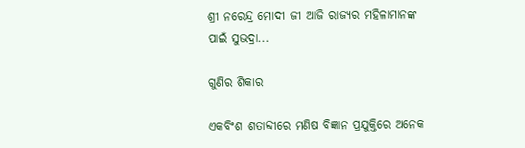ଶ୍ରୀ ନରେନ୍ଦ୍ର ମୋଦୀ ଜୀ ଆଜି ରାଜ୍ୟର ମହିଳାମାନଙ୍କ ପାଇଁ ସୁଭଦ୍ରା...

ଗୁଣିର ଶିକାର

ଏକବିଂଶ ଶତାବ୍ଦୀରେ ମଣିଷ ବିଜ୍ଞାନ ପ୍ରଯୁକ୍ତିରେ ଅନେକ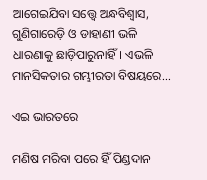ଆଗେଇଯିବା ସତ୍ତ୍ୱେ ଅନ୍ଧବିଶ୍ୱାସ, ଗୁଣିଗାରେଡ଼ି ଓ ଡାହାଣୀ ଭଳି ଧାରଣାକୁ ଛାଡ଼ିପାରୁନାହିଁ। ଏଭଳି ମାନସିକତାର ଗମ୍ଭୀରତା ବିଷୟରେ...

ଏଇ ଭାରତରେ

ମଣିଷ ମରିବା ପରେ ହିଁ ପିଣ୍ଡଦାନ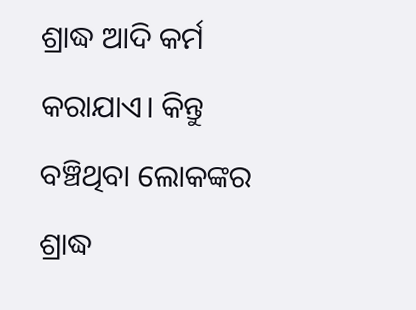ଶ୍ରାଦ୍ଧ ଆଦି କର୍ମ କରାଯାଏ। କିନ୍ତୁ ବଞ୍ଚିଥିବା ଲୋକଙ୍କର ଶ୍ରାଦ୍ଧ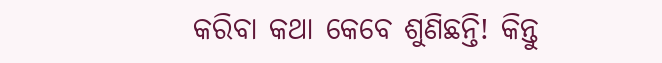କରିବା କଥା କେବେ ଶୁଣିଛନ୍ତି! କିନ୍ତୁ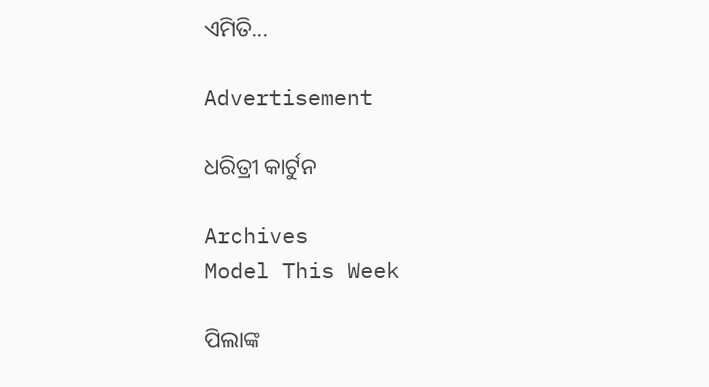ଏମିତି...

Advertisement

ଧରିତ୍ରୀ କାର୍ଟୁନ

Archives
Model This Week

ପିଲାଙ୍କ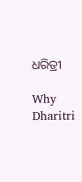ଧରିତ୍ରୀ

Why Dharitri